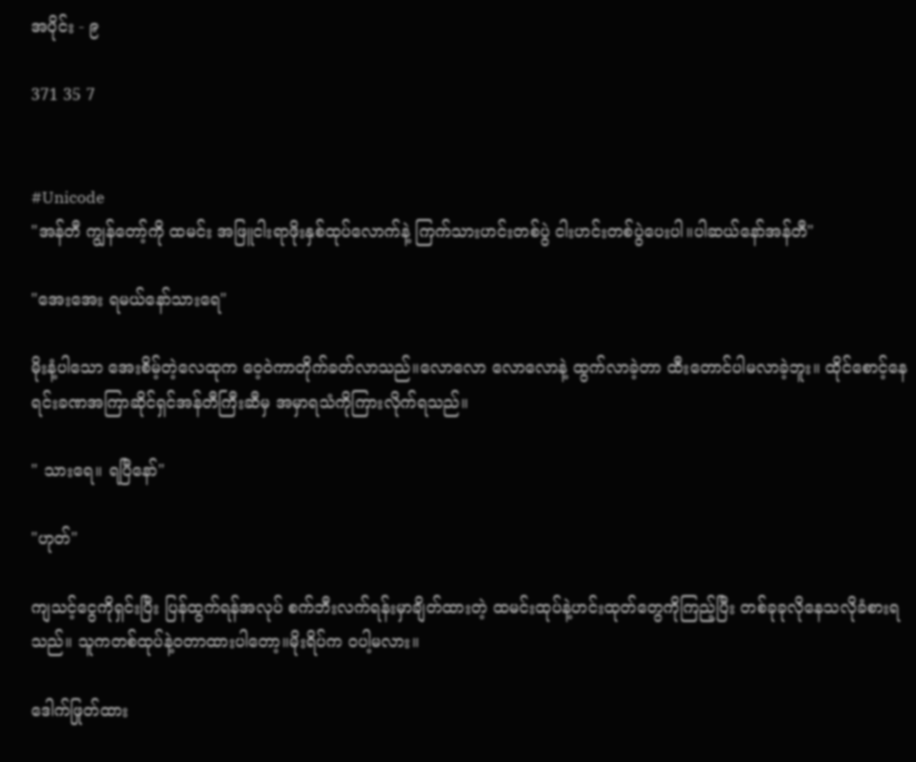အပိုင်း - ၉

371 35 7


#Unicode
"အန်တီ ကျွန်တော့်ကို ထမင်း အဖြူငါးရာဖိုးနှစ်ထုပ်လောက်နဲ့ ကြက်သားဟင်းတစ်ပွဲ ငါးဟင်းတစ်ပွဲပေးပါ။ပါဆယ်နော်အန်တီ"

"အေးအေး ရမယ်နော်သားရေ"

မိုးနံ့ပါသော အေးစိမ့်တဲ့လေထုက ဝေ့ဝဲကာတိုက်ခတ်လာသည်။လောလော လောလောနဲ့ ထွက်လာခဲ့တာ ထီးတောင်ပါမလာခဲ့ဘူး။ ထိုင်စောင့်နေရင်းခဏအကြာဆိုင်ရှင်အန်တီကြီးဆီမှ အမှာရသံကိုကြားလိုက်ရသည်။

" သားရေ။ ရပြီနော်"

"ဟုတ်"

ကျသင့်ငွေကိုရှင်းပြီး ပြန်ထွက်ရန်အလုပ် စက်ဘီးလက်ရန်းမှာချိတ်ထားတဲ့ ထမင်းထုပ်နဲ့ဟင်းထုတ်တွေကိုကြည့်ပြီး တစ်ခုခုလိုနေသလိုခံစားရသည်။ သူကတစ်ထုပ်နဲ့ဝတာထားပါတော့။မိုးရိပ်က ဝပါ့မလား။

ဒေါက်ဖြုတ်ထား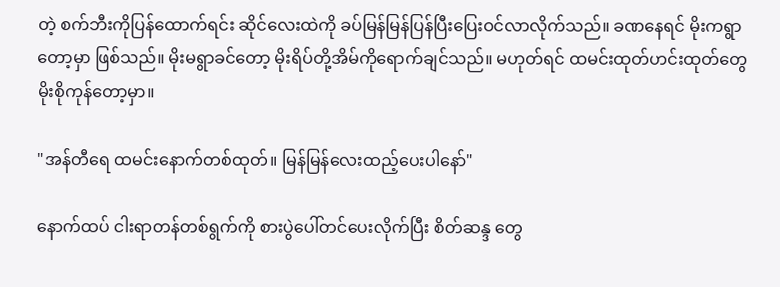တဲ့ စက်ဘီးကိုပြန်ထောက်ရင်း ဆိုင်လေးထဲကို ခပ်မြန်မြန်ပြန်ပြီးပြေးဝင်လာလိုက်သည်။ ခဏနေရင် မိုးကရွာတော့မှာ ဖြစ်သည်။ မိုးမရွာခင်တော့ မိုးရိပ်တို့အိမ်ကိုရောက်ချင်သည်။ မဟုတ်ရင် ထမင်းထုတ်ဟင်းထုတ်တွေမိုးစိုကုန်တော့မှာ။

"အန်တီရေ ထမင်းနောက်တစ်ထုတ်။ မြန်မြန်လေးထည့်ပေးပါနော်"

နောက်ထပ် ငါးရာတန်တစ်ရွက်ကို စားပွဲပေါ်တင်ပေးလိုက်ပြီး စိတ်ဆန္ဒ တွေ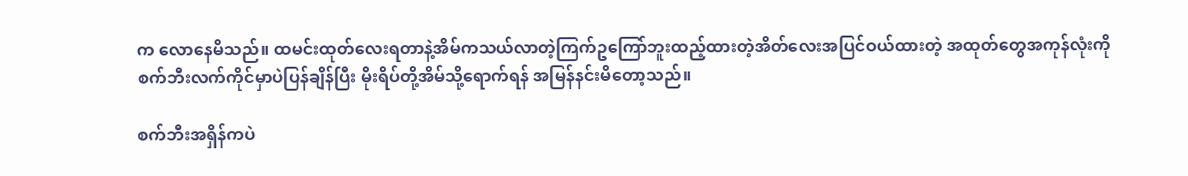က လောနေမိသည်။ ထမင်းထုတ်လေးရတာနဲ့အိမ်ကသယ်လာတဲ့ကြက်ဥကြော်ဘူးထည့်ထားတဲ့အိတ်လေးအပြင်ဝယ်ထားတဲ့ အထုတ်တွေအကုန်လုံးကို စက်ဘီးလက်ကိုင်မှာပဲပြန်ချိန်ပြီး မိုးရိပ်တို့အိမ်သို့ရောက်ရန် အမြန်နင်းမိတော့သည်။

စက်ဘီးအရှိန်ကပဲ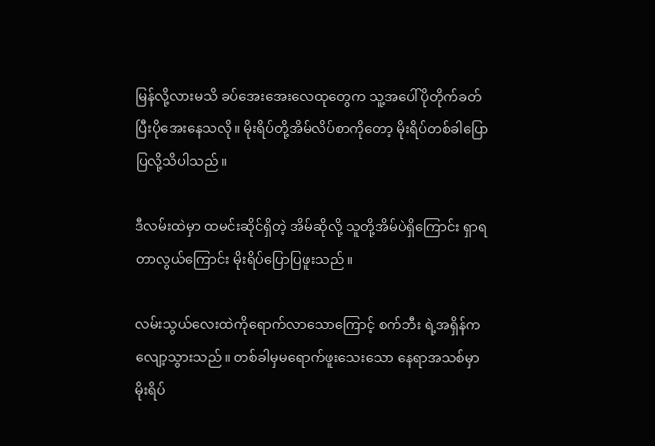မြန်လို့လားမသိ ခပ်အေးအေးလေထုတွေက သူ့အပေါ်ပိုတိုက်ခတ်ပြီးပိုအေးနေသလို။ မိုးရိပ်တို့အိမ်လိပ်စာကိုတော့ မိုးရိပ်တစ်ခါပြောပြလို့သိပါသည်။

ဒီလမ်းထဲမှာ ထမင်းဆိုင်ရှိတဲ့ အိမ်ဆိုလို့ သူတို့အိမ်ပဲရှိကြောင်း ရှာရတာလွယ်ကြောင်း မိုးရိပ်ပြောပြဖူးသည်။

လမ်းသွယ်လေးထဲကိုရောက်လာသောကြောင့် စက်ဘီး ရဲ့အရှိန်ကလျော့သွားသည်။ တစ်ခါမှမရောက်ဖူးသေးသော နေရာအသစ်မှာ မိုးရိပ်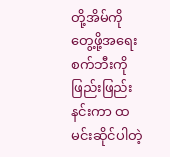တို့အိမ်ကိုတွေ့ဖို့အရေး စက်ဘီးကို ဖြည်းဖြည်းနင်းကာ ထမင်းဆိုင်ပါတဲ့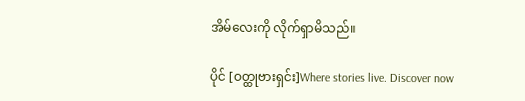အိမ်လေးကို လိုက်ရှာမိသည်။

ပိုင် [ဝတ္ထုဗားရှင်း]Where stories live. Discover now